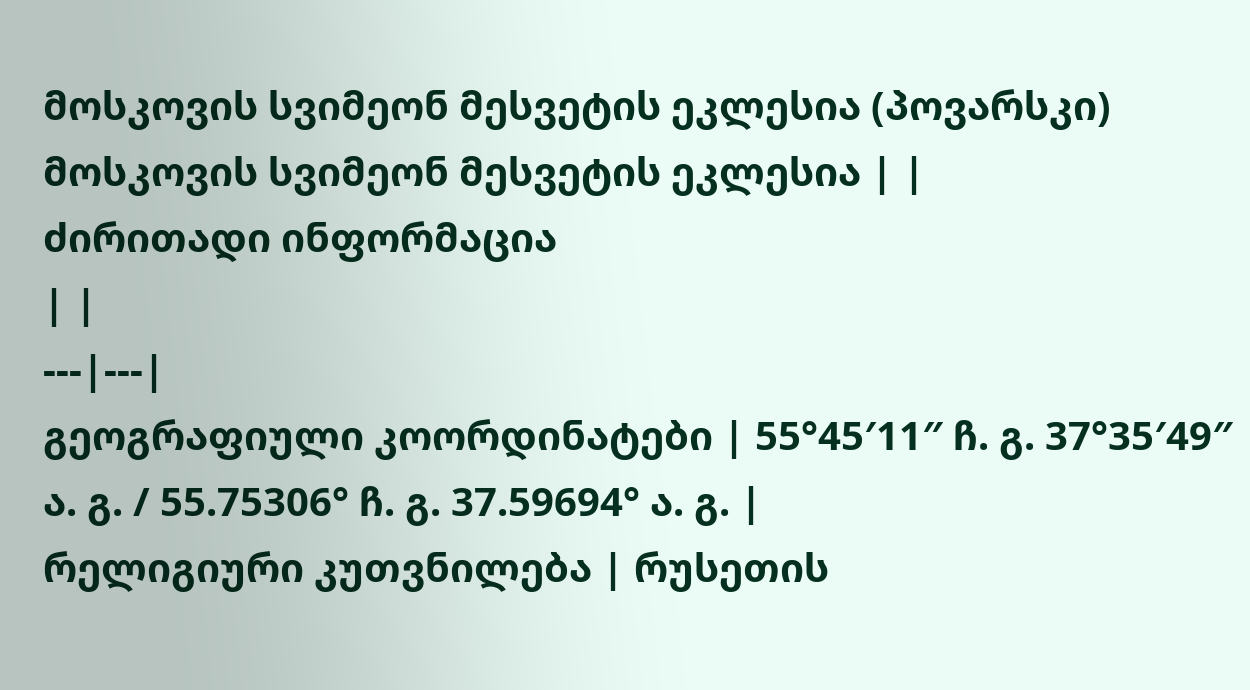მოსკოვის სვიმეონ მესვეტის ეკლესია (პოვარსკი)
მოსკოვის სვიმეონ მესვეტის ეკლესია | |
ძირითადი ინფორმაცია
| |
---|---|
გეოგრაფიული კოორდინატები | 55°45′11″ ჩ. გ. 37°35′49″ ა. გ. / 55.75306° ჩ. გ. 37.59694° ა. გ. |
რელიგიური კუთვნილება | რუსეთის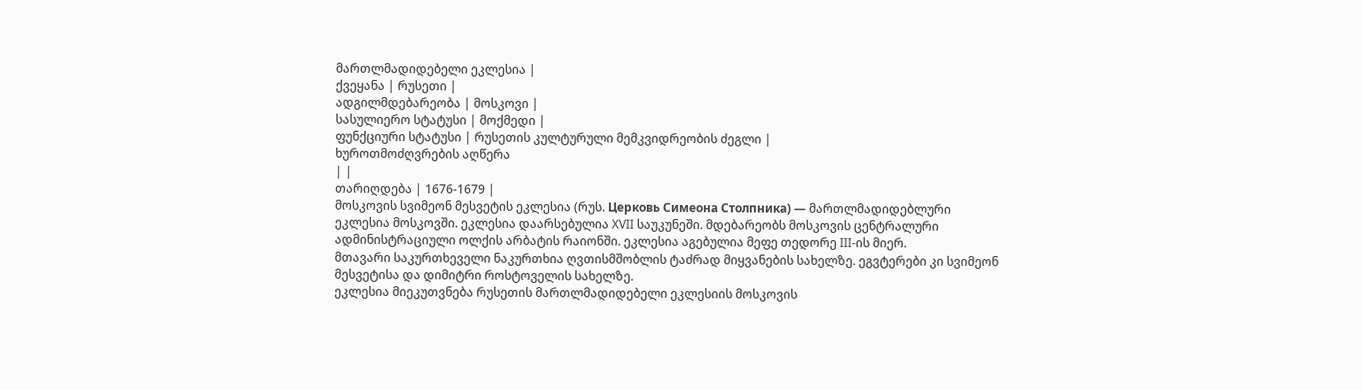მართლმადიდებელი ეკლესია |
ქვეყანა | რუსეთი |
ადგილმდებარეობა | მოსკოვი |
სასულიერო სტატუსი | მოქმედი |
ფუნქციური სტატუსი | რუსეთის კულტურული მემკვიდრეობის ძეგლი |
ხუროთმოძღვრების აღწერა
| |
თარიღდება | 1676-1679 |
მოსკოვის სვიმეონ მესვეტის ეკლესია (რუს. Церковь Симеона Столпника) — მართლმადიდებლური ეკლესია მოსკოვში. ეკლესია დაარსებულია XVII საუკუნეში. მდებარეობს მოსკოვის ცენტრალური ადმინისტრაციული ოლქის არბატის რაიონში. ეკლესია აგებულია მეფე თედორე III-ის მიერ.
მთავარი საკურთხეველი ნაკურთხია ღვთისმშობლის ტაძრად მიყვანების სახელზე. ეგვტერები კი სვიმეონ მესვეტისა და დიმიტრი როსტოველის სახელზე.
ეკლესია მიეკუთვნება რუსეთის მართლმადიდებელი ეკლესიის მოსკოვის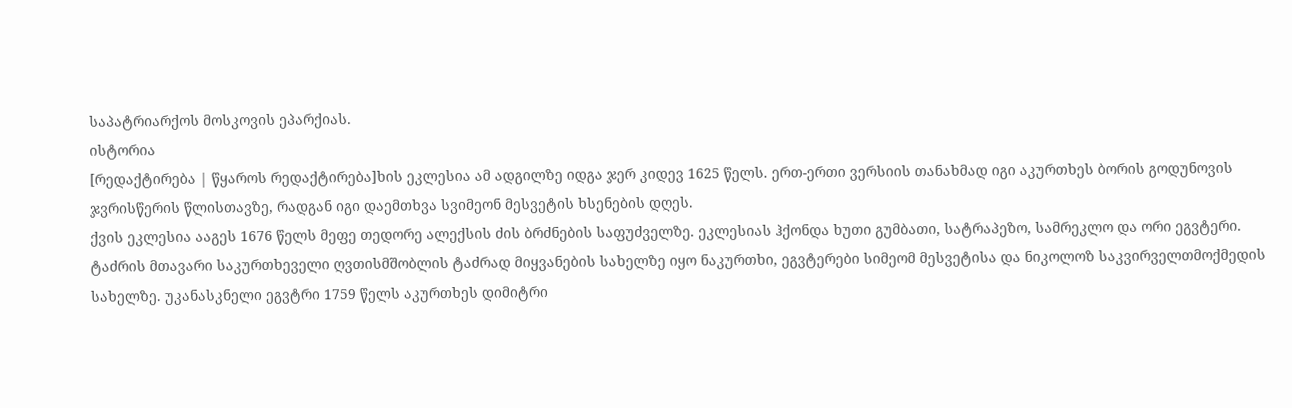საპატრიარქოს მოსკოვის ეპარქიას.
ისტორია
[რედაქტირება | წყაროს რედაქტირება]ხის ეკლესია ამ ადგილზე იდგა ჯერ კიდევ 1625 წელს. ერთ-ერთი ვერსიის თანახმად იგი აკურთხეს ბორის გოდუნოვის ჯვრისწერის წლისთავზე, რადგან იგი დაემთხვა სვიმეონ მესვეტის ხსენების დღეს.
ქვის ეკლესია ააგეს 1676 წელს მეფე თედორე ალექსის ძის ბრძნების საფუძველზე. ეკლესიას ჰქონდა ხუთი გუმბათი, სატრაპეზო, სამრეკლო და ორი ეგვტერი. ტაძრის მთავარი საკურთხეველი ღვთისმშობლის ტაძრად მიყვანების სახელზე იყო ნაკურთხი, ეგვტერები სიმეომ მესვეტისა და ნიკოლოზ საკვირველთმოქმედის სახელზე. უკანასკნელი ეგვტრი 1759 წელს აკურთხეს დიმიტრი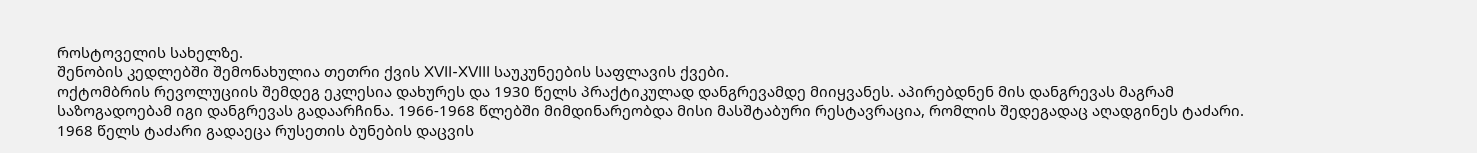როსტოველის სახელზე.
შენობის კედლებში შემონახულია თეთრი ქვის XVII-XVIII საუკუნეების საფლავის ქვები.
ოქტომბრის რევოლუციის შემდეგ ეკლესია დახურეს და 1930 წელს პრაქტიკულად დანგრევამდე მიიყვანეს. აპირებდნენ მის დანგრევას მაგრამ საზოგადოებამ იგი დანგრევას გადაარჩინა. 1966-1968 წლებში მიმდინარეობდა მისი მასშტაბური რესტავრაცია, რომლის შედეგადაც აღადგინეს ტაძარი.
1968 წელს ტაძარი გადაეცა რუსეთის ბუნების დაცვის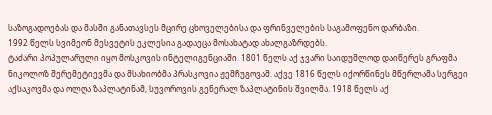საზოგადოებას და მასში განათავსეს მცირე ცხოველებისა და ფრინველების საგამოფენო დარბაზი.
1992 წელს სვიმეონ მესვეტის ეკლესია გადაეცა მოსახატად ახალგაზრდებს.
ტაძარი პოპულარული იყო მოსკოვის ინტელიგენციაში. 1801 წელს აქ ჯვარი საიდუმლოდ დაიწერეს გრაფმა ნიკოლოზ შერემეტიევმა და მსახიობმა პრასკოვია ჟემჩუგოვამ. აქვე 1816 წელს იქორწინეს მწერლამა სერგეი აქსაკოვმა და ოლღა ზაპლატინამ, სუვოროვის გენერალ ზაპლატინის შვილმა. 1918 წელს აქ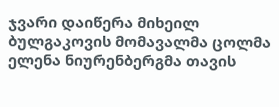ჯვარი დაიწერა მიხეილ ბულგაკოვის მომავალმა ცოლმა ელენა ნიურენბერგმა თავის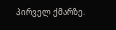პირველ ქმარზე.